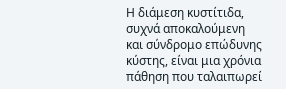Η διάμεση κυστίτιδα, συχνά αποκαλούμενη και σύνδρομο επώδυνης κύστης, είναι μια χρόνια πάθηση που ταλαιπωρεί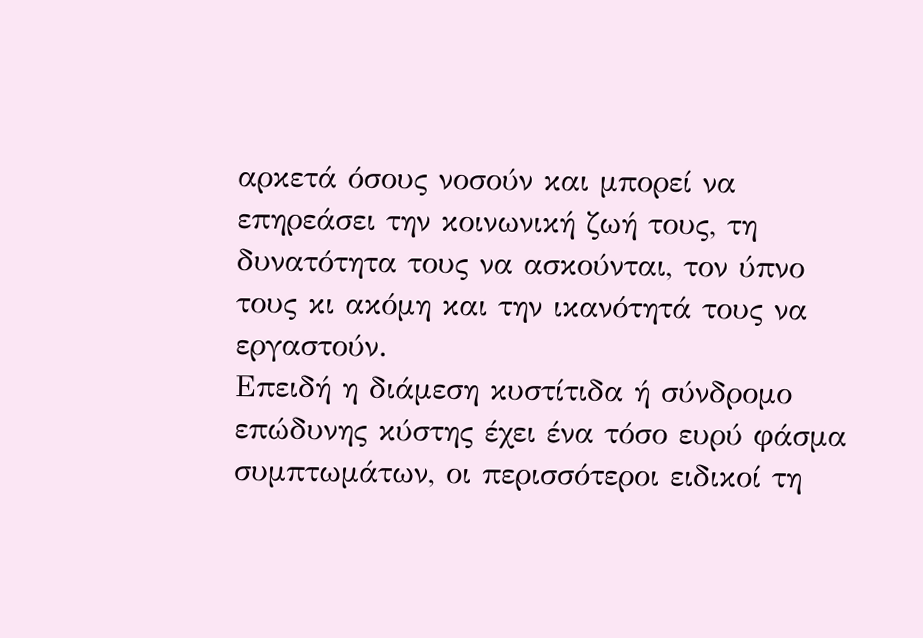αρκετά όσους νοσούν και μπορεί να επηρεάσει την κοινωνική ζωή τους, τη δυνατότητα τους να ασκούνται, τον ύπνο τους κι ακόμη και την ικανότητά τους να εργαστούν.
Επειδή η διάμεση κυστίτιδα ή σύνδρομο επώδυνης κύστης έχει ένα τόσο ευρύ φάσμα συμπτωμάτων, οι περισσότεροι ειδικοί τη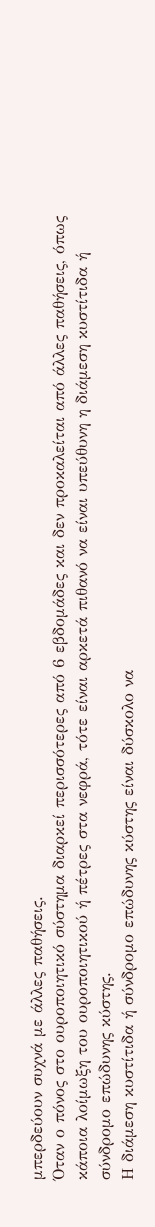μπερδεύουν συχνά με άλλες παθήσεις.
Όταν ο πόνος στο ουροποιητικό σύστημα διαρκεί περισσότερες από 6 εβδομάδες και δεν προκαλείται από άλλες παθήσεις, όπως κάποια λοίμωξη του ουροποιητικού ή πέτρες στα νεφρά, τότε είναι αρκετά πιθανό να είναι υπεύθυνη η διάμεση κυστίτιδα ή σύνδρομο επώδυνης κύστης.
Η διάμεση κυστίτιδα ή σύνδρομο επώδυνης κύστης είναι δύσκολο να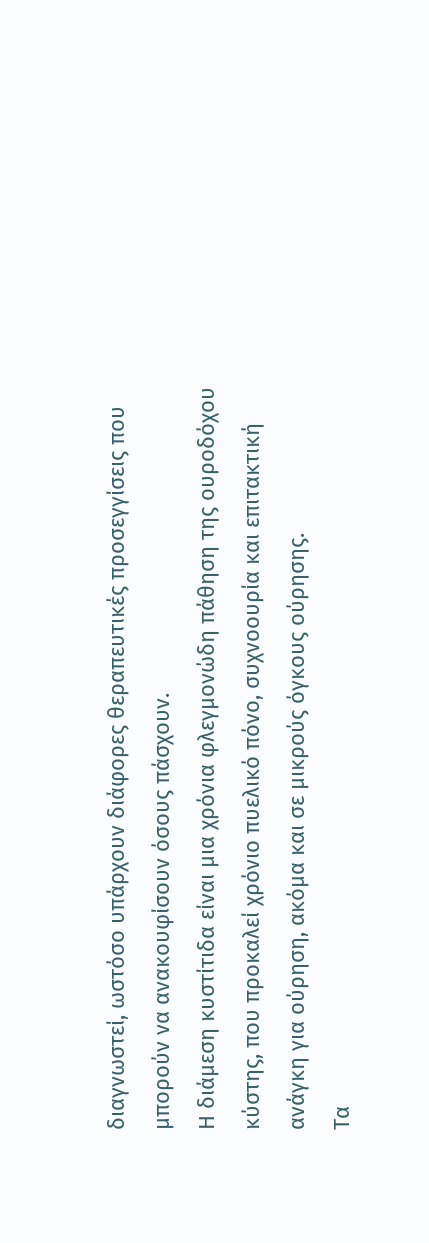διαγνωστεί, ωστόσο υπάρχουν διάφορες θεραπευτικές προσεγγίσεις που μπορούν να ανακουφίσουν όσους πάσχουν.
Η διάμεση κυστίτιδα είναι μια χρόνια φλεγμονώδη πάθηση της ουροδόχου κύστης, που προκαλεί χρόνιο πυελικό πόνο, συχνοουρία και επιτακτική ανάγκη για ούρηση, ακόμα και σε μικρούς όγκους ούρησης.
Τα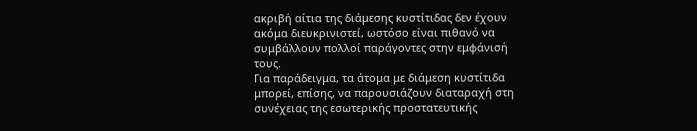ακριβή αίτια της διάμεσης κυστίτιδας δεν έχουν ακόμα διευκρινιστεί, ωστόσο είναι πιθανό να συμβάλλουν πολλοί παράγοντες στην εμφάνισή τους.
Για παράδειγμα, τα άτομα με διάμεση κυστίτιδα μπορεί, επίσης, να παρουσιάζουν διαταραχή στη συνέχειας της εσωτερικής προστατευτικής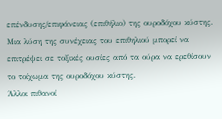επένδυσης/επιφάνειας (επιθήλιο) της ουροδόχου κύστης.
Μια λύση της συνέχειας του επιθηλιού μπορεί να επιτρέψει σε τοξικές ουσίες από τα ούρα να ερεθίσουν το τοίχωμα της ουροδόχου κύστης.
Άλλοι πιθανοί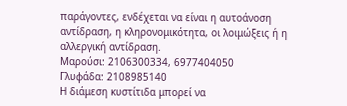παράγοντες, ενδέχεται να είναι η αυτοάνοση αντίδραση, η κληρονομικότητα, οι λοιμώξεις ή η αλλεργική αντίδραση.
Μαρούσι: 2106300334, 6977404050
Γλυφάδα: 2108985140
Η διάμεση κυστίτιδα μπορεί να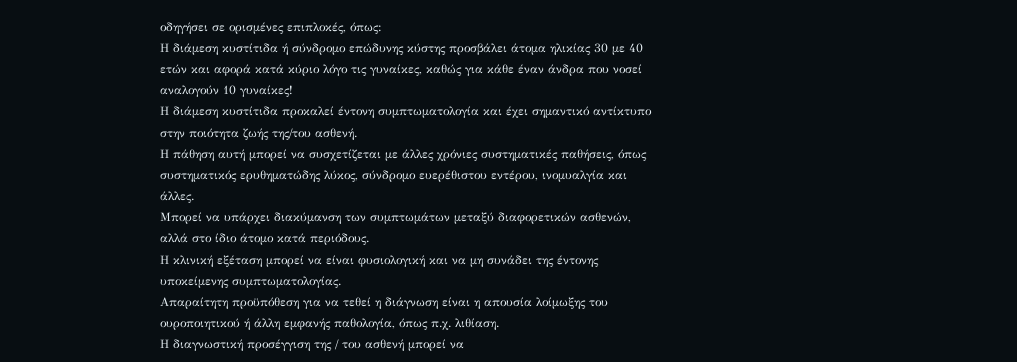οδηγήσει σε ορισμένες επιπλοκές, όπως:
Η διάμεση κυστίτιδα ή σύνδρομο επώδυνης κύστης προσβάλει άτομα ηλικίας 30 με 40 ετών και αφορά κατά κύριο λόγο τις γυναίκες, καθώς για κάθε έναν άνδρα που νοσεί αναλογούν 10 γυναίκες!
Η διάμεση κυστίτιδα προκαλεί έντονη συμπτωματολογία και έχει σημαντικό αντίκτυπο στην ποιότητα ζωής της/του ασθενή.
Η πάθηση αυτή μπορεί να συσχετίζεται με άλλες χρόνιες συστηματικές παθήσεις, όπως συστηματικός ερυθηματώδης λύκος, σύνδρομο ευερέθιστου εντέρου, ινομυαλγία και άλλες.
Μπορεί να υπάρχει διακύμανση των συμπτωμάτων μεταξύ διαφορετικών ασθενών, αλλά στο ίδιο άτομο κατά περιόδους.
Η κλινική εξέταση μπορεί να είναι φυσιολογική και να μη συνάδει της έντονης υποκείμενης συμπτωματολογίας.
Απαραίτητη προϋπόθεση για να τεθεί η διάγνωση είναι η απουσία λοίμωξης του ουροποιητικού ή άλλη εμφανής παθολογία, όπως π.χ. λιθίαση.
Η διαγνωστική προσέγγιση της / του ασθενή μπορεί να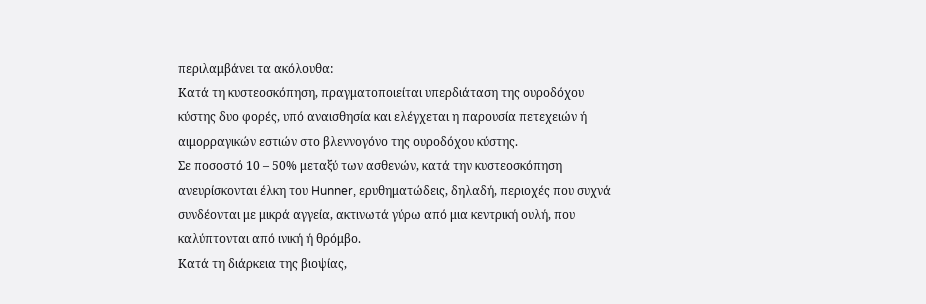περιλαμβάνει τα ακόλουθα:
Κατά τη κυστεοσκόπηση, πραγματοποιείται υπερδιάταση της ουροδόχου κύστης δυο φορές, υπό αναισθησία και ελέγχεται η παρουσία πετεχειών ή αιμορραγικών εστιών στο βλεννογόνο της ουροδόχου κύστης.
Σε ποσοστό 10 – 50% μεταξύ των ασθενών, κατά την κυστεοσκόπηση ανευρίσκονται έλκη του Hunner, ερυθηματώδεις, δηλαδή, περιοχές που συχνά συνδέονται με μικρά αγγεία, ακτινωτά γύρω από μια κεντρική ουλή, που καλύπτονται από ινική ή θρόμβο.
Κατά τη διάρκεια της βιοψίας,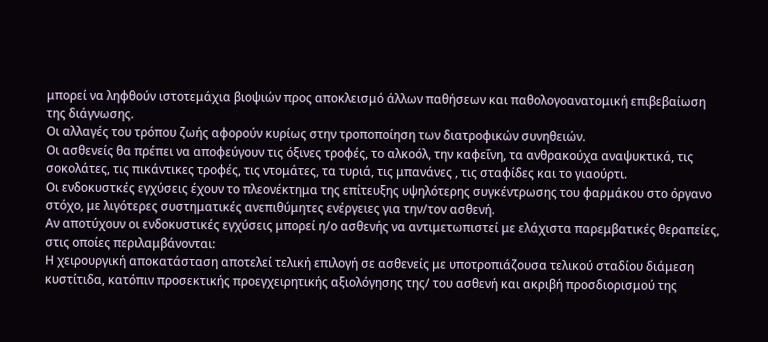μπορεί να ληφθούν ιστοτεμάχια βιοψιών προς αποκλεισμό άλλων παθήσεων και παθολογοανατομική επιβεβαίωση της διάγνωσης.
Οι αλλαγές του τρόπου ζωής αφορούν κυρίως στην τροποποίηση των διατροφικών συνηθειών.
Οι ασθενείς θα πρέπει να αποφεύγουν τις όξινες τροφές, το αλκοόλ, την καφεΐνη, τα ανθρακούχα αναψυκτικά, τις σοκολάτες, τις πικάντικες τροφές, τις ντομάτες, τα τυριά, τις μπανάνες , τις σταφίδες και το γιαούρτι.
Οι ενδοκυστκές εγχύσεις έχουν το πλεονέκτημα της επίτευξης υψηλότερης συγκέντρωσης του φαρμάκου στο όργανο στόχο, με λιγότερες συστηματικές ανεπιθύμητες ενέργειες για την/τον ασθενή.
Αν αποτύχουν οι ενδοκυστικές εγχύσεις μπορεί η/ο ασθενής να αντιμετωπιστεί με ελάχιστα παρεμβατικές θεραπείες, στις οποίες περιλαμβάνονται:
Η χειρουργική αποκατάσταση αποτελεί τελική επιλογή σε ασθενείς με υποτροπιάζουσα τελικού σταδίου διάμεση κυστίτιδα, κατόπιν προσεκτικής προεγχειρητικής αξιολόγησης της/ του ασθενή και ακριβή προσδιορισμού της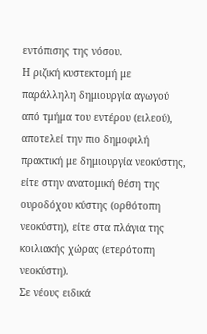εντόπισης της νόσου.
Η ριζική κυστεκτομή με παράλληλη δημιουργία αγωγού από τμήμα του εντέρου (ειλεού), αποτελεί την πιο δημοφιλή πρακτική με δημιουργία νεοκύστης, είτε στην ανατομική θέση της ουροδόχου κύστης (ορθότοπη νεοκύστη), είτε στα πλάγια της κοιλιακής χώρας (ετερότοπη νεοκύστη).
Σε νέους ειδικά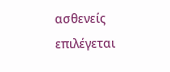ασθενείς επιλέγεται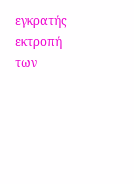εγκρατής εκτροπή των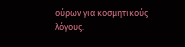ούρων για κοσμητικούς λόγους.